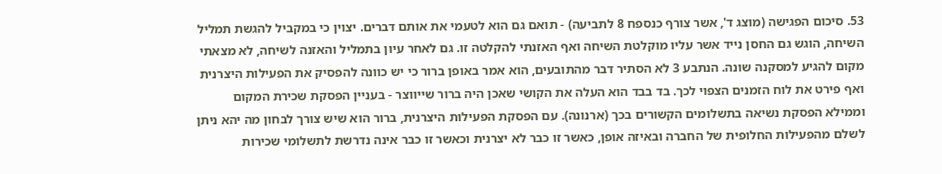53. סיכום הפגישה (מוצג ד', אשר צורף כנספח 8 לתביעה) - תואם גם הוא לטעמי את אותם דברים. יצוין כי במקביל להגשת תמליל השיחה, הוגש גם החסן נייד אשר עליו מוקלטת השיחה ואף האזנתי להקלטה זו. גם לאחר עיון בתמליל והאזנה לשיחה, לא מצאתי מקום להגיע למסקנה שונה. הנתבע 3 לא הסתיר דבר מהתובעים, הוא אמר באופן ברור כי יש כוונה להפסיק את הפעילות היצרנית ואף פירט את לוח הזמנים הצפוי לכך. בד בבד הוא העלה את הקושי שאכן היה ברור שייווצר - בעניין הפסקת שכירת המקום וממילא הפסקת נשיאה בתשלומים הקשורים בכך (ארנונה). עם הפסקת הפעילות היצרנית, ברור הוא שיש צורך לבחון מה יהא ניתן לשלם מהפעילות החלופית של החברה ובאיזה אופן, כאשר זו כבר לא יצרנית וכאשר זו כבר אינה נדרשת לתשלומי שכירות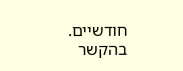חודשיים. בהקשר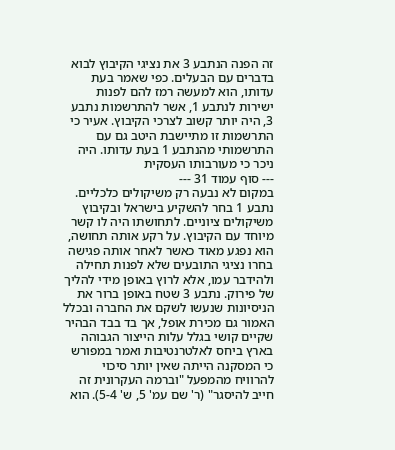זה הפנה הנתבע 3 את נציגי הקיבוץ לבוא בדברים עם הבעלים. כפי שאמר בעת עדותו, הוא למעשה רמז להם לפנות ישירות לנתבע 1, אשר להתרשמות נתבע 3, היה יותר קשוב לצרכי הקיבוץ. אעיר כי התרשמות זו מתיישבת היטב גם עם התרשמותי מהנתבע 1 בעת עדותו. היה ניכר כי מעורבותו העסקית
--- סוף עמוד 31 ---
במקום לא נבעה רק משיקולים כלכליים. נתבע 1 בחר להשקיע בישראל ובקיבוץ משיקולים ציוניים. לתחושתו היה לו קשר מיוחד עם הקיבוץ. על רקע אותה תחושה, הוא נפגע מאוד כאשר לאחר אותה פגישה בחרו נציגי התובעים שלא לפנות תחילה ולהידבר עמו, אלא לרוץ באופן מידי להליך של פירוק. נתבע 3 שטח באופן ברור את הניסיונות שנעשו לשקם את החברה ובכלל האמור גם מכירת אופל, אך בד בבד הבהיר שקיים קושי בגלל עלות הייצור הגבוהה בארץ ביחס לאלטרנטיבות ואמר במפורש כי המסקנה הייתה שאין יותר סיכוי להרוויח מהמפעל "וברמה העקרונית זה חייב להיסגר" (ר' שם עמ' 5, ש' 5-4). הוא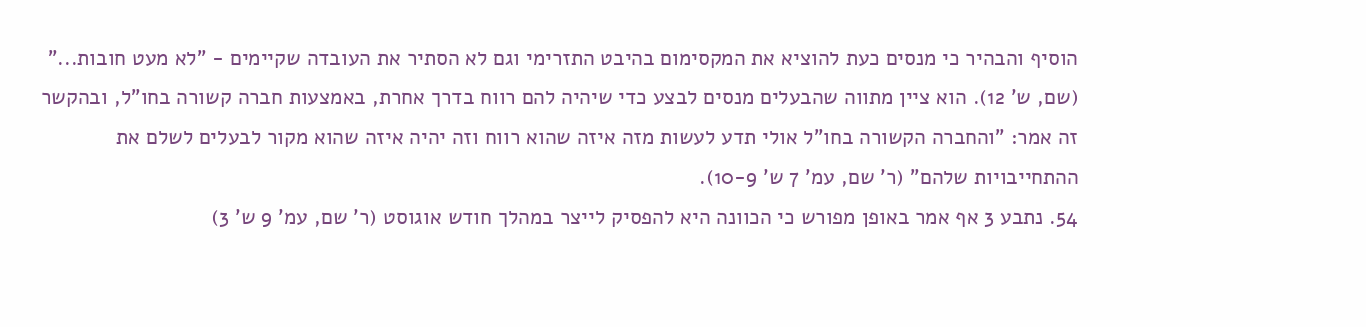הוסיף והבהיר כי מנסים כעת להוציא את המקסימום בהיבט התזרימי וגם לא הסתיר את העובדה שקיימים - "לא מעט חובות..." (שם, ש' 12). הוא ציין מתווה שהבעלים מנסים לבצע כדי שיהיה להם רווח בדרך אחרת, באמצעות חברה קשורה בחו"ל, ובהקשר זה אמר: "והחברה הקשורה בחו"ל אולי תדע לעשות מזה איזה שהוא רווח וזה יהיה איזה שהוא מקור לבעלים לשלם את ההתחייבויות שלהם" (ר' שם, עמ' 7 ש' 10-9).
54. נתבע 3 אף אמר באופן מפורש כי הכוונה היא להפסיק לייצר במהלך חודש אוגוסט (ר' שם, עמ' 9 ש' 3)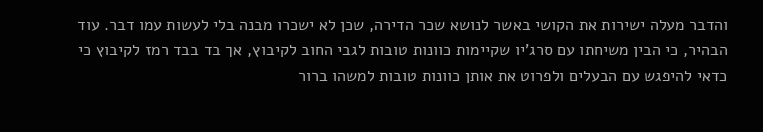והדבר מעלה ישירות את הקושי באשר לנושא שכר הדירה, שכן לא ישכרו מבנה בלי לעשות עמו דבר. עוד הבהיר, כי הבין משיחתו עם סרג'יו שקיימות כוונות טובות לגבי החוב לקיבוץ, אך בד בבד רמז לקיבוץ כי כדאי להיפגש עם הבעלים ולפרוט את אותן כוונות טובות למשהו ברור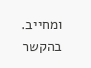ומחייב. בהקשר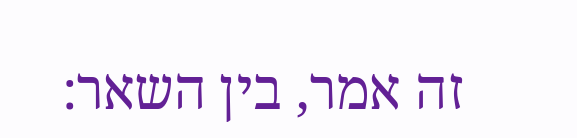זה אמר, בין השאר: